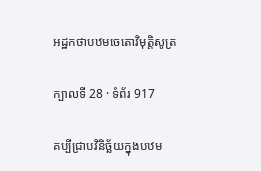អដ្ឋកថាបឋមចេតោវិមុត្តិសូត្រ

ក្បាលទី 28 · ទំព័រ 917

គប្បីជ្រាបវិនិច្ឆ័យក្នុងបឋម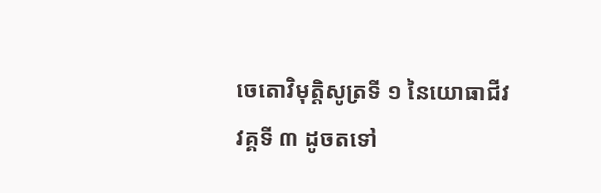ចេតោវិមុត្តិសូត្រទី ១ នៃយោធាជីវវគ្គទី ៣ ដូចតទៅ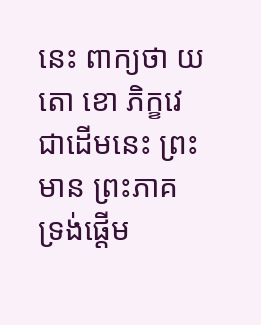នេះ ពាក្យថា យតោ ខោ ភិក្ខវេ ជាដើមនេះ ព្រះមាន ព្រះភាគ ទ្រង់ផ្តើម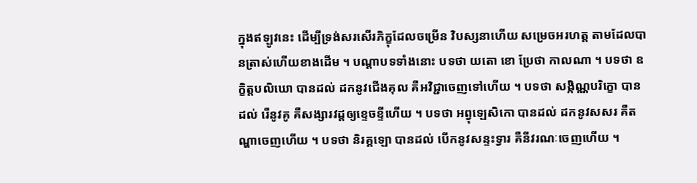ក្នុងឥឡូវនេះ ដើម្បីទ្រង់សរសើរភិក្ខុដែលចម្រើន វិបស្សនាហើយ សម្រេចអរហត្ត តាមដែលបានត្រាស់ហើយខាងដើម ។ បណ្តាបទទាំងនោះ បទថា យតោ ខោ ប្រែថា កាលណា ។ បទថា ឧក្ខិត្តបលិឃោ បានដល់ ដកនូវជើងគុល គឺអវិជ្ជាចេញទៅហើយ ។ បទថា សង្កិណ្ណបរិក្ខោ បានដល់ រើនូវគូ គឺសង្សារវដ្តឲ្យខ្ទេចខ្ទីហើយ ។ បទថា អព្វុឡេសិកោ បានដល់ ដកនូវសសរ គឺតណ្ហាចេញហើយ ។ បទថា និរគ្គឡោ បានដល់ បើកនូវសន្ទះទ្វារ គឺនីវរណៈចេញហើយ ។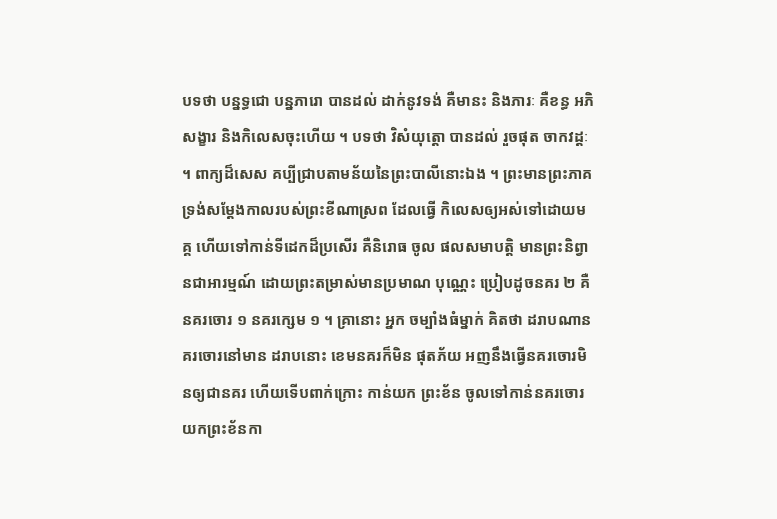បទថា បន្នទ្ធជោ បន្នភារោ បានដល់ ដាក់នូវទង់ គឺមានះ និងភារៈ គឺខន្ធ អភិសង្ខារ និងកិលេសចុះហើយ ។ បទថា វិសំយុត្តោ បានដល់ រួចផុត ចាកវដ្តៈ ។ ពាក្យដ៏សេស គប្បីជ្រាបតាមន័យនៃព្រះបាលីនោះឯង ។ ព្រះមានព្រះភាគ ទ្រង់សម្តែងកាលរបស់ព្រះខីណាស្រព ដែលធ្វើ កិលេសឲ្យអស់ទៅដោយមគ្គ ហើយទៅកាន់ទីដេកដ៏ប្រសើរ គឺនិរោធ ចូល ផលសមាបត្តិ មានព្រះនិព្វានជាអារម្មណ៍ ដោយព្រះតម្រាស់មានប្រមាណ បុណ្ណេះ ប្រៀបដូចនគរ ២ គឺនគរចោរ ១ នគរក្សេម ១ ។ គ្រានោះ អ្នក ចម្បាំងធំម្នាក់ គិតថា ដរាបណានគរចោរនៅមាន ដរាបនោះ ខេមនគរក៏មិន ផុតភ័យ អញនឹងធ្វើនគរចោរមិនឲ្យជានគរ ហើយទើបពាក់ក្រោះ កាន់យក ព្រះខ័ន ចូលទៅកាន់នគរចោរ យកព្រះខ័នកា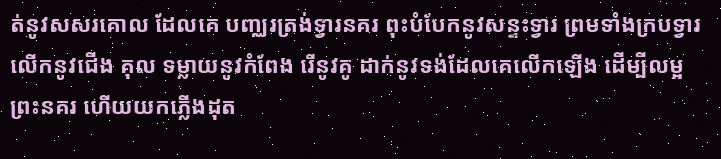ត់នូវសសរគោល ដែលគេ បញ្ឈរត្រង់ទ្វារនគរ ពុះបំបែកនូវសន្ទះទ្វារ ព្រមទាំងក្របទ្វារ លើកនូវជើង គុល ទម្លាយនូវកំពែង រើនូវគូ ដាក់នូវទង់ដែលគេលើកឡើង ដើម្បីលម្អ ព្រះនគរ ហើយយកភ្លើងដុត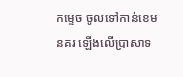កម្ទេច ចូលទៅកាន់ខេមនគរ ឡើងលើប្រាសាទ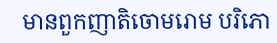មានពួកញាតិចោមរោម បរិភោ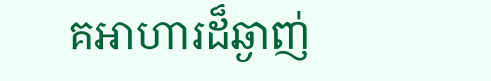គអាហារដ៏ឆ្ងាញ់